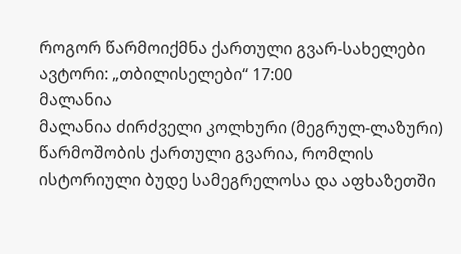როგორ წარმოიქმნა ქართული გვარ-სახელები
ავტორი: „თბილისელები“ 17:00
მალანია
მალანია ძირძველი კოლხური (მეგრულ-ლაზური) წარმოშობის ქართული გვარია, რომლის ისტორიული ბუდე სამეგრელოსა და აფხაზეთში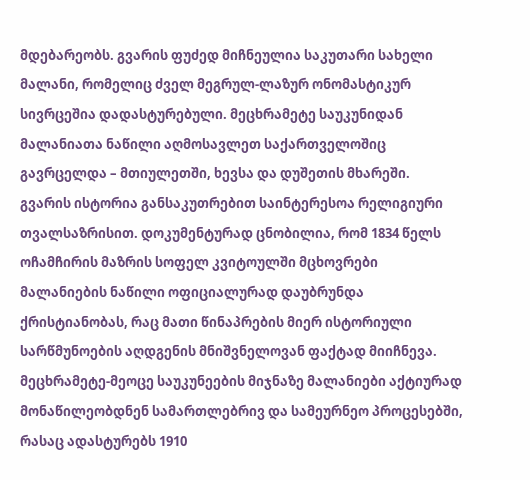მდებარეობს. გვარის ფუძედ მიჩნეულია საკუთარი სახელი მალანი, რომელიც ძველ მეგრულ-ლაზურ ონომასტიკურ სივრცეშია დადასტურებული. მეცხრამეტე საუკუნიდან მალანიათა ნაწილი აღმოსავლეთ საქართველოშიც გავრცელდა – მთიულეთში, ხევსა და დუშეთის მხარეში.
გვარის ისტორია განსაკუთრებით საინტერესოა რელიგიური თვალსაზრისით. დოკუმენტურად ცნობილია, რომ 1834 წელს ოჩამჩირის მაზრის სოფელ კვიტოულში მცხოვრები მალანიების ნაწილი ოფიციალურად დაუბრუნდა ქრისტიანობას, რაც მათი წინაპრების მიერ ისტორიული სარწმუნოების აღდგენის მნიშვნელოვან ფაქტად მიიჩნევა. მეცხრამეტე-მეოცე საუკუნეების მიჯნაზე მალანიები აქტიურად მონაწილეობდნენ სამართლებრივ და სამეურნეო პროცესებში, რასაც ადასტურებს 1910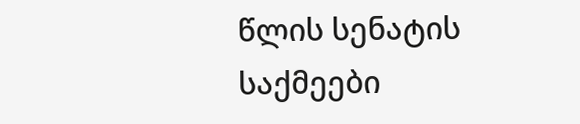წლის სენატის საქმეები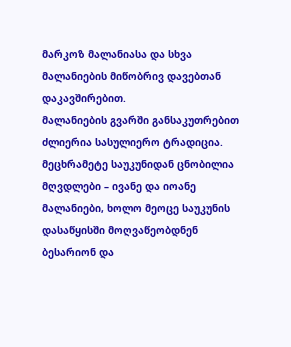მარკოზ მალანიასა და სხვა მალანიების მიწობრივ დავებთან დაკავშირებით.
მალანიების გვარში განსაკუთრებით ძლიერია სასულიერო ტრადიცია. მეცხრამეტე საუკუნიდან ცნობილია მღვდლები – ივანე და იოანე მალანიები, ხოლო მეოცე საუკუნის დასაწყისში მოღვაწეობდნენ ბესარიონ და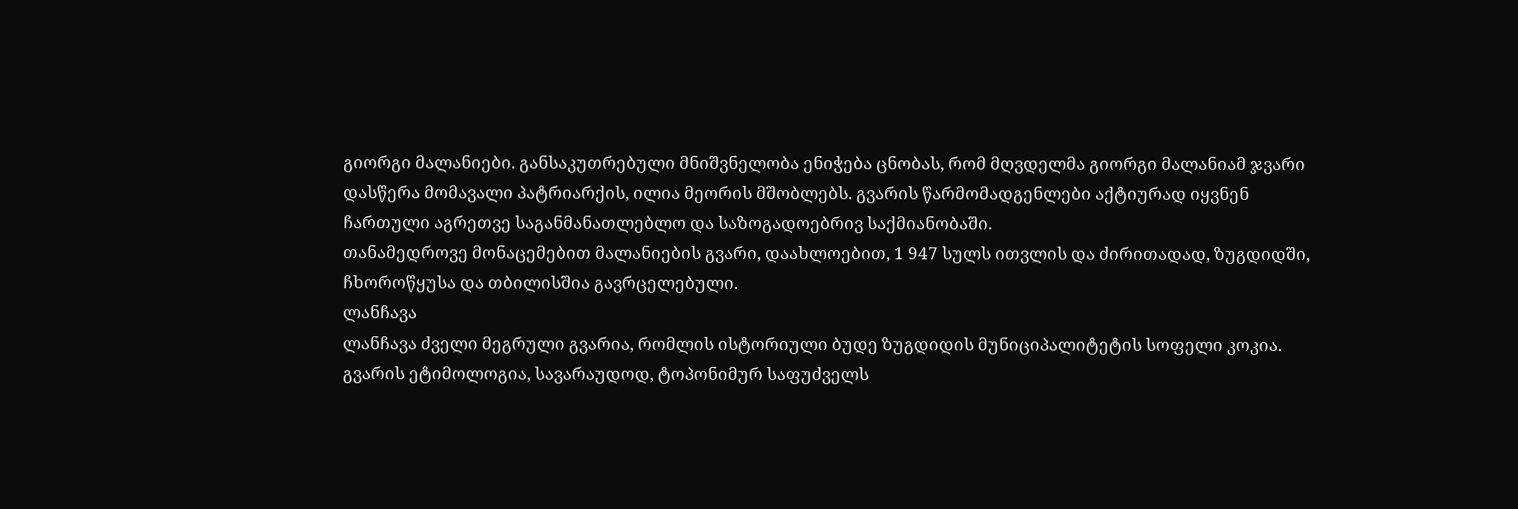გიორგი მალანიები. განსაკუთრებული მნიშვნელობა ენიჭება ცნობას, რომ მღვდელმა გიორგი მალანიამ ჯვარი დასწერა მომავალი პატრიარქის, ილია მეორის მშობლებს. გვარის წარმომადგენლები აქტიურად იყვნენ ჩართული აგრეთვე საგანმანათლებლო და საზოგადოებრივ საქმიანობაში.
თანამედროვე მონაცემებით მალანიების გვარი, დაახლოებით, 1 947 სულს ითვლის და ძირითადად, ზუგდიდში, ჩხოროწყუსა და თბილისშია გავრცელებული.
ლანჩავა
ლანჩავა ძველი მეგრული გვარია, რომლის ისტორიული ბუდე ზუგდიდის მუნიციპალიტეტის სოფელი კოკია. გვარის ეტიმოლოგია, სავარაუდოდ, ტოპონიმურ საფუძველს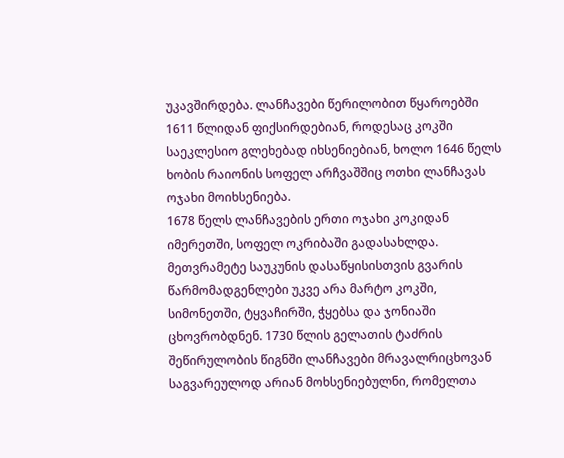უკავშირდება. ლანჩავები წერილობით წყაროებში 1611 წლიდან ფიქსირდებიან, როდესაც კოკში საეკლესიო გლეხებად იხსენიებიან, ხოლო 1646 წელს ხობის რაიონის სოფელ არჩვაშშიც ოთხი ლანჩავას ოჯახი მოიხსენიება.
1678 წელს ლანჩავების ერთი ოჯახი კოკიდან იმერეთში, სოფელ ოკრიბაში გადასახლდა. მეთვრამეტე საუკუნის დასაწყისისთვის გვარის წარმომადგენლები უკვე არა მარტო კოკში, სიმონეთში, ტყვაჩირში, ჭყებსა და ჯონიაში ცხოვრობდნენ. 1730 წლის გელათის ტაძრის შეწირულობის წიგნში ლანჩავები მრავალრიცხოვან საგვარეულოდ არიან მოხსენიებულნი, რომელთა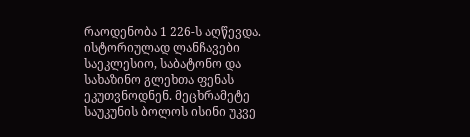რაოდენობა 1 226-ს აღწევდა.
ისტორიულად ლანჩავები საეკლესიო, საბატონო და სახაზინო გლეხთა ფენას ეკუთვნოდნენ. მეცხრამეტე საუკუნის ბოლოს ისინი უკვე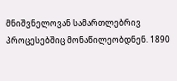მნიშვნელოვან სამართლებრივ პროცესებშიც მონაწილეობდნენ. 1890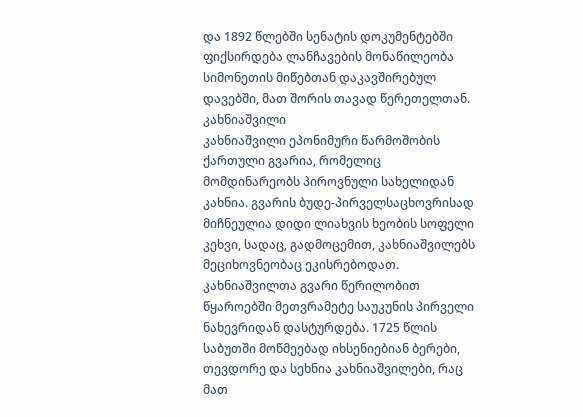და 1892 წლებში სენატის დოკუმენტებში ფიქსირდება ლანჩავების მონაწილეობა სიმონეთის მიწებთან დაკავშირებულ დავებში, მათ შორის თავად წერეთელთან.
კახნიაშვილი
კახნიაშვილი ეპონიმური წარმოშობის ქართული გვარია, რომელიც მომდინარეობს პიროვნული სახელიდან კახნია. გვარის ბუდე-პირველსაცხოვრისად მიჩნეულია დიდი ლიახვის ხეობის სოფელი კეხვი, სადაც, გადმოცემით, კახნიაშვილებს მეციხოვნეობაც ეკისრებოდათ.
კახნიაშვილთა გვარი წერილობით წყაროებში მეთვრამეტე საუკუნის პირველი ნახევრიდან დასტურდება. 1725 წლის საბუთში მოწმეებად იხსენიებიან ბერები, თევდორე და სეხნია კახნიაშვილები, რაც მათ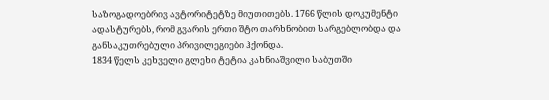საზოგადოებრივ ავტორიტეტზე მიუთითებს. 1766 წლის დოკუმენტი ადასტურებს, რომ გვარის ერთი შტო თარხნობით სარგებლობდა და განსაკუთრებული პრივილეგიები ჰქონდა.
1834 წელს კეხველი გლეხი ტეტია კახნიაშვილი საბუთში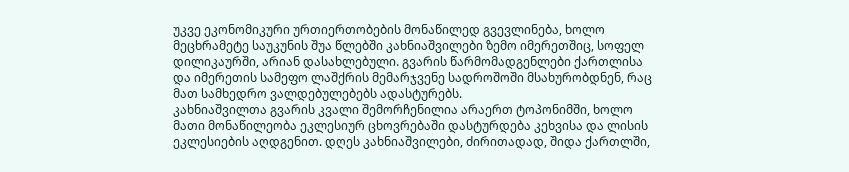უკვე ეკონომიკური ურთიერთობების მონაწილედ გვევლინება, ხოლო მეცხრამეტე საუკუნის შუა წლებში კახნიაშვილები ზემო იმერეთშიც, სოფელ დილიკაურში, არიან დასახლებული. გვარის წარმომადგენლები ქართლისა და იმერეთის სამეფო ლაშქრის მემარჯვენე სადროშოში მსახურობდნენ, რაც მათ სამხედრო ვალდებულებებს ადასტურებს.
კახნიაშვილთა გვარის კვალი შემორჩენილია არაერთ ტოპონიმში, ხოლო მათი მონაწილეობა ეკლესიურ ცხოვრებაში დასტურდება კეხვისა და ლისის ეკლესიების აღდგენით. დღეს კახნიაშვილები, ძირითადად, შიდა ქართლში,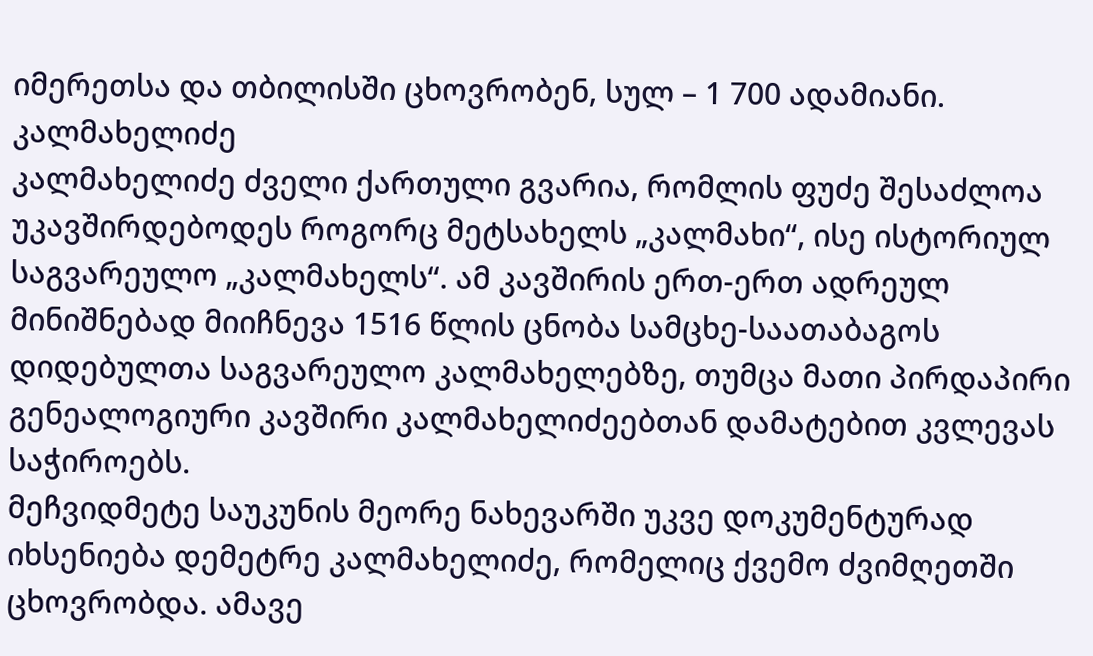იმერეთსა და თბილისში ცხოვრობენ, სულ – 1 700 ადამიანი.
კალმახელიძე
კალმახელიძე ძველი ქართული გვარია, რომლის ფუძე შესაძლოა უკავშირდებოდეს როგორც მეტსახელს „კალმახი“, ისე ისტორიულ საგვარეულო „კალმახელს“. ამ კავშირის ერთ-ერთ ადრეულ მინიშნებად მიიჩნევა 1516 წლის ცნობა სამცხე-საათაბაგოს დიდებულთა საგვარეულო კალმახელებზე, თუმცა მათი პირდაპირი გენეალოგიური კავშირი კალმახელიძეებთან დამატებით კვლევას საჭიროებს.
მეჩვიდმეტე საუკუნის მეორე ნახევარში უკვე დოკუმენტურად იხსენიება დემეტრე კალმახელიძე, რომელიც ქვემო ძვიმღეთში ცხოვრობდა. ამავე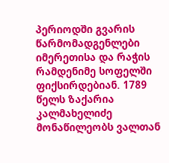პერიოდში გვარის წარმომადგენლები იმერეთისა და რაჭის რამდენიმე სოფელში ფიქსირდებიან. 1789 წელს ზაქარია კალმახელიძე მონაწილეობს ვალთან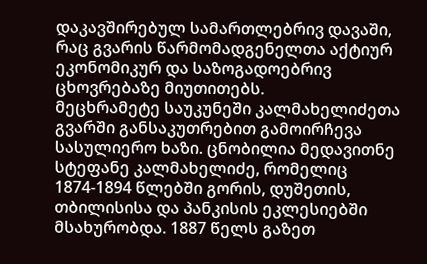დაკავშირებულ სამართლებრივ დავაში, რაც გვარის წარმომადგენელთა აქტიურ ეკონომიკურ და საზოგადოებრივ ცხოვრებაზე მიუთითებს.
მეცხრამეტე საუკუნეში კალმახელიძეთა გვარში განსაკუთრებით გამოირჩევა სასულიერო ხაზი. ცნობილია მედავითნე სტეფანე კალმახელიძე, რომელიც 1874-1894 წლებში გორის, დუშეთის, თბილისისა და პანკისის ეკლესიებში მსახურობდა. 1887 წელს გაზეთ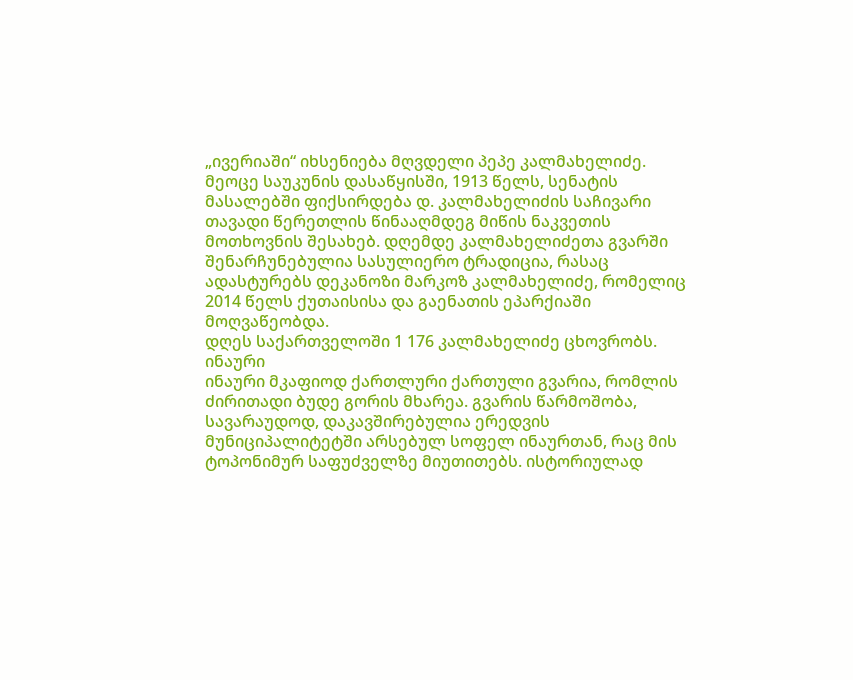„ივერიაში“ იხსენიება მღვდელი პეპე კალმახელიძე. მეოცე საუკუნის დასაწყისში, 1913 წელს, სენატის მასალებში ფიქსირდება დ. კალმახელიძის საჩივარი თავადი წერეთლის წინააღმდეგ მიწის ნაკვეთის მოთხოვნის შესახებ. დღემდე კალმახელიძეთა გვარში შენარჩუნებულია სასულიერო ტრადიცია, რასაც ადასტურებს დეკანოზი მარკოზ კალმახელიძე, რომელიც 2014 წელს ქუთაისისა და გაენათის ეპარქიაში მოღვაწეობდა.
დღეს საქართველოში 1 176 კალმახელიძე ცხოვრობს.
ინაური
ინაური მკაფიოდ ქართლური ქართული გვარია, რომლის ძირითადი ბუდე გორის მხარეა. გვარის წარმოშობა, სავარაუდოდ, დაკავშირებულია ერედვის მუნიციპალიტეტში არსებულ სოფელ ინაურთან, რაც მის ტოპონიმურ საფუძველზე მიუთითებს. ისტორიულად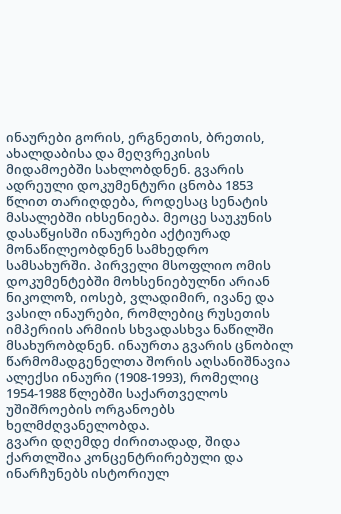ინაურები გორის, ერგნეთის, ბრეთის, ახალდაბისა და მეღვრეკისის მიდამოებში სახლობდნენ. გვარის ადრეული დოკუმენტური ცნობა 1853 წლით თარიღდება, როდესაც სენატის მასალებში იხსენიება. მეოცე საუკუნის დასაწყისში ინაურები აქტიურად მონაწილეობდნენ სამხედრო სამსახურში. პირველი მსოფლიო ომის დოკუმენტებში მოხსენიებულნი არიან ნიკოლოზ, იოსებ, ვლადიმირ, ივანე და ვასილ ინაურები, რომლებიც რუსეთის იმპერიის არმიის სხვადასხვა ნაწილში მსახურობდნენ. ინაურთა გვარის ცნობილ წარმომადგენელთა შორის აღსანიშნავია ალექსი ინაური (1908-1993), რომელიც 1954-1988 წლებში საქართველოს უშიშროების ორგანოებს ხელმძღვანელობდა.
გვარი დღემდე ძირითადად, შიდა ქართლშია კონცენტრირებული და ინარჩუნებს ისტორიულ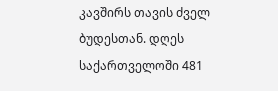კავშირს თავის ძველ ბუდესთან. დღეს საქართველოში 481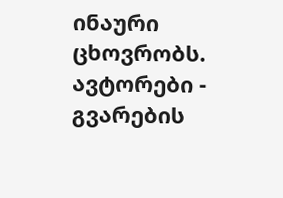ინაური ცხოვრობს.
ავტორები - გვარების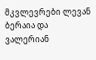მკვლევრები ლევან ბერაია და
ვალერიან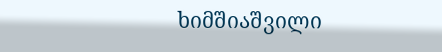ხიმშიაშვილი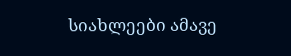სიახლეები ამავე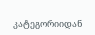კატეგორიიდან